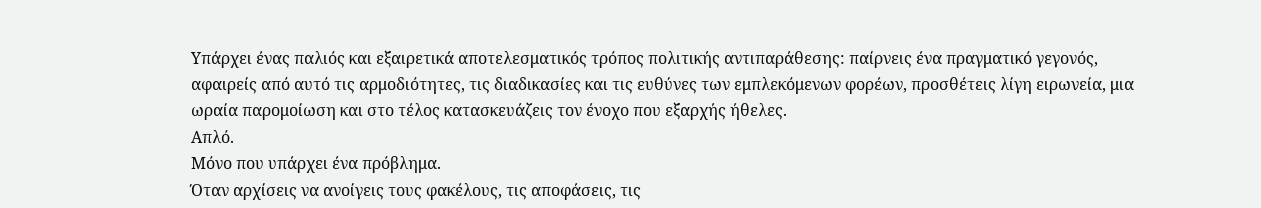Υπάρχει ένας παλιός και εξαιρετικά αποτελεσματικός τρόπος πολιτικής αντιπαράθεσης: παίρνεις ένα πραγματικό γεγονός, αφαιρείς από αυτό τις αρμοδιότητες, τις διαδικασίες και τις ευθύνες των εμπλεκόμενων φορέων, προσθέτεις λίγη ειρωνεία, μια ωραία παρομοίωση και στο τέλος κατασκευάζεις τον ένοχο που εξαρχής ήθελες.
Απλό.
Μόνο που υπάρχει ένα πρόβλημα.
Όταν αρχίσεις να ανοίγεις τους φακέλους, τις αποφάσεις, τις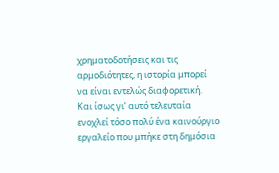χρηματοδοτήσεις και τις αρμοδιότητες, η ιστορία μπορεί να είναι εντελώς διαφορετική.
Και ίσως γι’ αυτό τελευταία ενοχλεί τόσο πολύ ένα καινούργιο εργαλείο που μπήκε στη δημόσια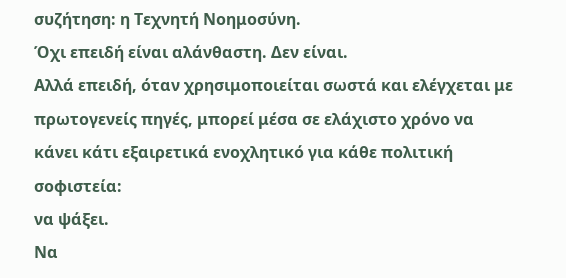συζήτηση: η Τεχνητή Νοημοσύνη.
Όχι επειδή είναι αλάνθαστη. Δεν είναι.
Αλλά επειδή, όταν χρησιμοποιείται σωστά και ελέγχεται με πρωτογενείς πηγές, μπορεί μέσα σε ελάχιστο χρόνο να κάνει κάτι εξαιρετικά ενοχλητικό για κάθε πολιτική σοφιστεία:
να ψάξει.
Να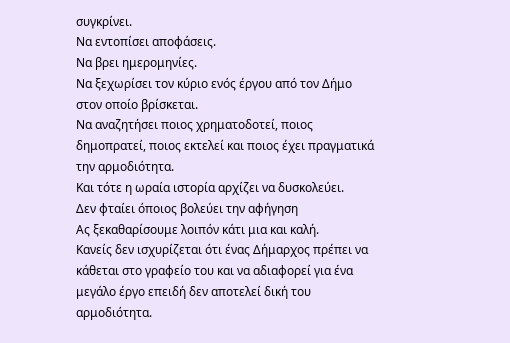συγκρίνει.
Να εντοπίσει αποφάσεις.
Να βρει ημερομηνίες.
Να ξεχωρίσει τον κύριο ενός έργου από τον Δήμο στον οποίο βρίσκεται.
Να αναζητήσει ποιος χρηματοδοτεί, ποιος δημοπρατεί, ποιος εκτελεί και ποιος έχει πραγματικά την αρμοδιότητα.
Και τότε η ωραία ιστορία αρχίζει να δυσκολεύει.
Δεν φταίει όποιος βολεύει την αφήγηση
Ας ξεκαθαρίσουμε λοιπόν κάτι μια και καλή.
Κανείς δεν ισχυρίζεται ότι ένας Δήμαρχος πρέπει να κάθεται στο γραφείο του και να αδιαφορεί για ένα μεγάλο έργο επειδή δεν αποτελεί δική του αρμοδιότητα.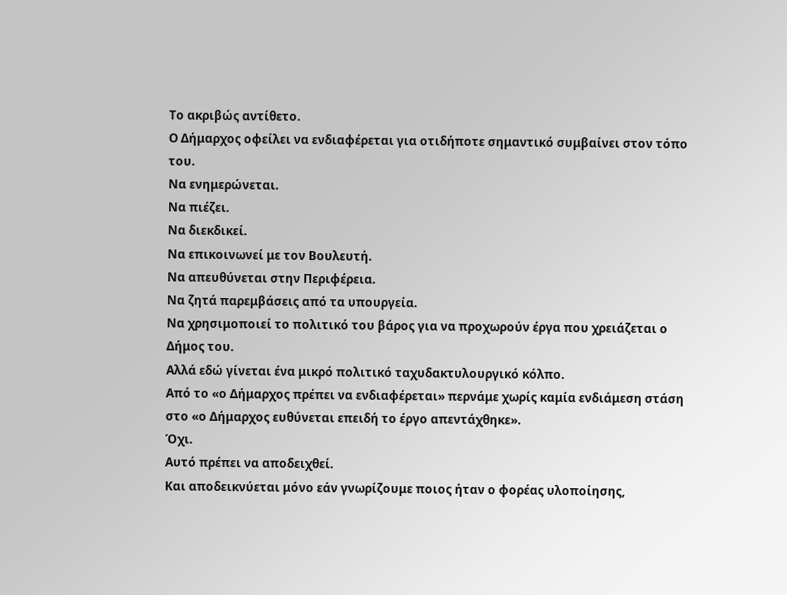Το ακριβώς αντίθετο.
Ο Δήμαρχος οφείλει να ενδιαφέρεται για οτιδήποτε σημαντικό συμβαίνει στον τόπο του.
Να ενημερώνεται.
Να πιέζει.
Να διεκδικεί.
Να επικοινωνεί με τον Βουλευτή.
Να απευθύνεται στην Περιφέρεια.
Να ζητά παρεμβάσεις από τα υπουργεία.
Να χρησιμοποιεί το πολιτικό του βάρος για να προχωρούν έργα που χρειάζεται ο Δήμος του.
Αλλά εδώ γίνεται ένα μικρό πολιτικό ταχυδακτυλουργικό κόλπο.
Από το «ο Δήμαρχος πρέπει να ενδιαφέρεται» περνάμε χωρίς καμία ενδιάμεση στάση στο «ο Δήμαρχος ευθύνεται επειδή το έργο απεντάχθηκε».
Όχι.
Αυτό πρέπει να αποδειχθεί.
Και αποδεικνύεται μόνο εάν γνωρίζουμε ποιος ήταν ο φορέας υλοποίησης,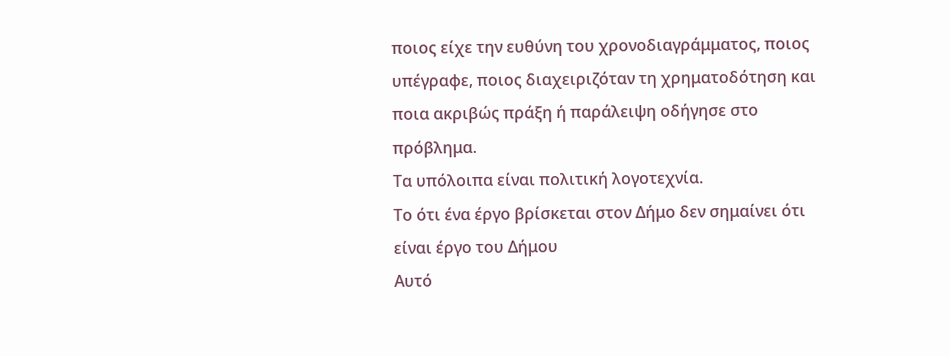ποιος είχε την ευθύνη του χρονοδιαγράμματος, ποιος υπέγραφε, ποιος διαχειριζόταν τη χρηματοδότηση και ποια ακριβώς πράξη ή παράλειψη οδήγησε στο πρόβλημα.
Τα υπόλοιπα είναι πολιτική λογοτεχνία.
Το ότι ένα έργο βρίσκεται στον Δήμο δεν σημαίνει ότι είναι έργο του Δήμου
Αυτό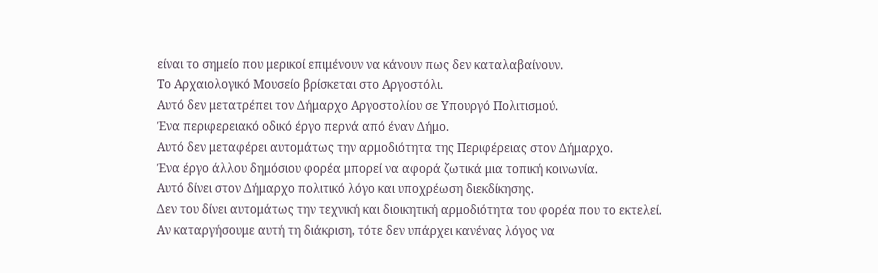είναι το σημείο που μερικοί επιμένουν να κάνουν πως δεν καταλαβαίνουν.
Το Αρχαιολογικό Μουσείο βρίσκεται στο Αργοστόλι.
Αυτό δεν μετατρέπει τον Δήμαρχο Αργοστολίου σε Υπουργό Πολιτισμού.
Ένα περιφερειακό οδικό έργο περνά από έναν Δήμο.
Αυτό δεν μεταφέρει αυτομάτως την αρμοδιότητα της Περιφέρειας στον Δήμαρχο.
Ένα έργο άλλου δημόσιου φορέα μπορεί να αφορά ζωτικά μια τοπική κοινωνία.
Αυτό δίνει στον Δήμαρχο πολιτικό λόγο και υποχρέωση διεκδίκησης.
Δεν του δίνει αυτομάτως την τεχνική και διοικητική αρμοδιότητα του φορέα που το εκτελεί.
Αν καταργήσουμε αυτή τη διάκριση, τότε δεν υπάρχει κανένας λόγος να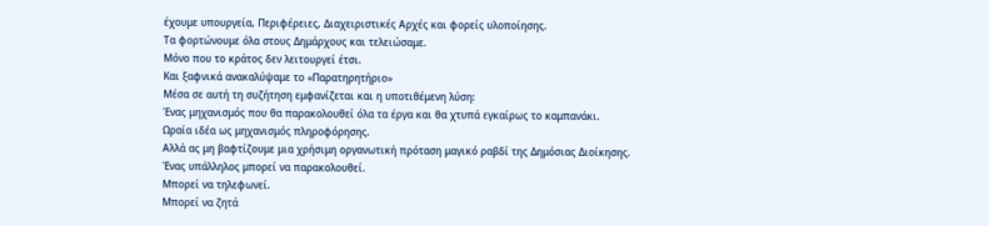έχουμε υπουργεία, Περιφέρειες, Διαχειριστικές Αρχές και φορείς υλοποίησης.
Τα φορτώνουμε όλα στους Δημάρχους και τελειώσαμε.
Μόνο που το κράτος δεν λειτουργεί έτσι.
Και ξαφνικά ανακαλύψαμε το «Παρατηρητήριο»
Μέσα σε αυτή τη συζήτηση εμφανίζεται και η υποτιθέμενη λύση:
Ένας μηχανισμός που θα παρακολουθεί όλα τα έργα και θα χτυπά εγκαίρως το καμπανάκι.
Ωραία ιδέα ως μηχανισμός πληροφόρησης.
Αλλά ας μη βαφτίζουμε μια χρήσιμη οργανωτική πρόταση μαγικό ραβδί της Δημόσιας Διοίκησης.
Ένας υπάλληλος μπορεί να παρακολουθεί.
Μπορεί να τηλεφωνεί.
Μπορεί να ζητά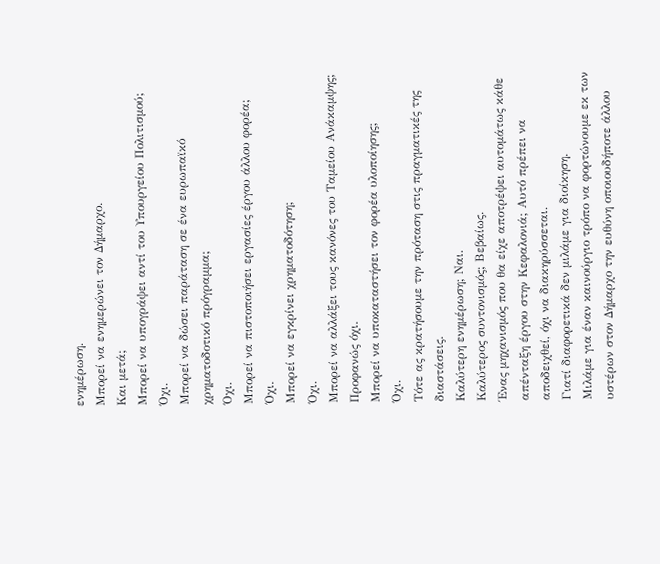ενημέρωση.
Μπορεί να ενημερώνει τον Δήμαρχο.
Και μετά;
Μπορεί να υπογράψει αντί του Υπουργείου Πολιτισμού;
Όχι.
Μπορεί να δώσει παράταση σε ένα ευρωπαϊκό χρηματοδοτικό πρόγραμμα;
Όχι.
Μπορεί να πιστοποιήσει εργασίες έργου άλλου φορέα;
Όχι.
Μπορεί να εγκρίνει χρηματοδότηση;
Όχι.
Μπορεί να αλλάξει τους κανόνες του Ταμείου Ανάκαμψης;
Προφανώς όχι.
Μπορεί να υποκαταστήσει τον φορέα υλοποίησης;
Όχι.
Τότε ας κρατήσουμε την πρόταση στις πραγματικές της διαστάσεις.
Καλύτερη ενημέρωση; Ναι.
Καλύτερος συντονισμός; Βεβαίως.
Ένας μηχανισμός που θα είχε αποτρέψει αυτομάτως κάθε απένταξη έργου στην Κεφαλονιά; Αυτό πρέπει να αποδειχθεί, όχι να διακηρύσσεται.
Γιατί διαφορετικά δεν μιλάμε για διοίκηση.
Μιλάμε για έναν καινούργιο τρόπο να φορτώνουμε εκ των υστέρων στον Δήμαρχο την ευθύνη οποιουδήποτε άλλου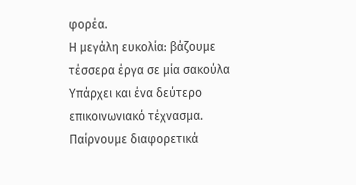φορέα.
Η μεγάλη ευκολία: βάζουμε τέσσερα έργα σε μία σακούλα
Υπάρχει και ένα δεύτερο επικοινωνιακό τέχνασμα.
Παίρνουμε διαφορετικά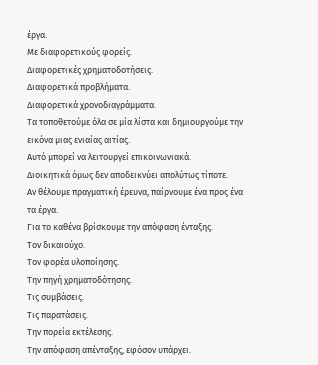έργα.
Με διαφορετικούς φορείς.
Διαφορετικές χρηματοδοτήσεις.
Διαφορετικά προβλήματα.
Διαφορετικά χρονοδιαγράμματα.
Τα τοποθετούμε όλα σε μία λίστα και δημιουργούμε την εικόνα μιας ενιαίας αιτίας.
Αυτό μπορεί να λειτουργεί επικοινωνιακά.
Διοικητικά όμως δεν αποδεικνύει απολύτως τίποτε.
Αν θέλουμε πραγματική έρευνα, παίρνουμε ένα προς ένα τα έργα.
Για το καθένα βρίσκουμε την απόφαση ένταξης.
Τον δικαιούχο.
Τον φορέα υλοποίησης.
Την πηγή χρηματοδότησης.
Τις συμβάσεις.
Τις παρατάσεις.
Την πορεία εκτέλεσης.
Την απόφαση απένταξης, εφόσον υπάρχει.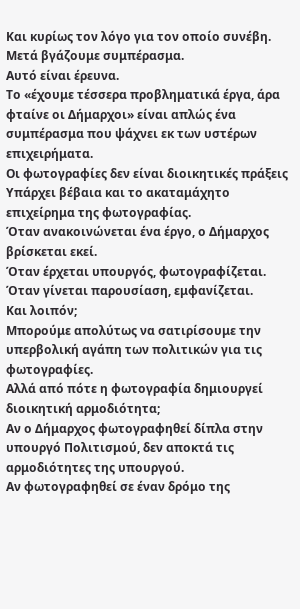Και κυρίως τον λόγο για τον οποίο συνέβη.
Μετά βγάζουμε συμπέρασμα.
Αυτό είναι έρευνα.
Το «έχουμε τέσσερα προβληματικά έργα, άρα φταίνε οι Δήμαρχοι» είναι απλώς ένα συμπέρασμα που ψάχνει εκ των υστέρων επιχειρήματα.
Οι φωτογραφίες δεν είναι διοικητικές πράξεις
Υπάρχει βέβαια και το ακαταμάχητο επιχείρημα της φωτογραφίας.
Όταν ανακοινώνεται ένα έργο, ο Δήμαρχος βρίσκεται εκεί.
Όταν έρχεται υπουργός, φωτογραφίζεται.
Όταν γίνεται παρουσίαση, εμφανίζεται.
Και λοιπόν;
Μπορούμε απολύτως να σατιρίσουμε την υπερβολική αγάπη των πολιτικών για τις φωτογραφίες.
Αλλά από πότε η φωτογραφία δημιουργεί διοικητική αρμοδιότητα;
Αν ο Δήμαρχος φωτογραφηθεί δίπλα στην υπουργό Πολιτισμού, δεν αποκτά τις αρμοδιότητες της υπουργού.
Αν φωτογραφηθεί σε έναν δρόμο της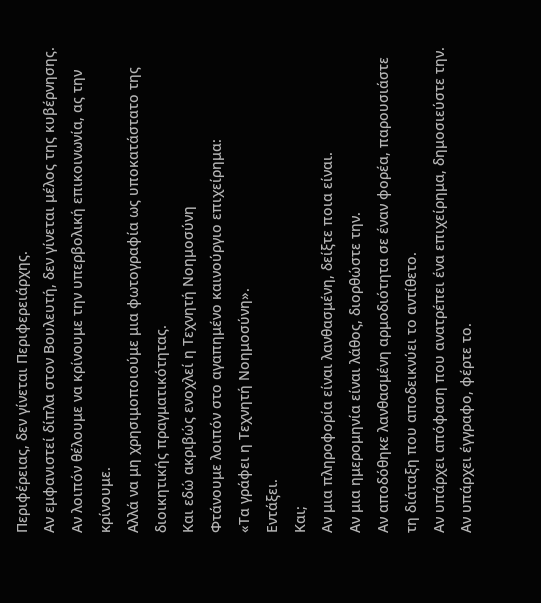Περιφέρειας, δεν γίνεται Περιφερειάρχης.
Αν εμφανιστεί δίπλα στον Βουλευτή, δεν γίνεται μέλος της κυβέρνησης.
Αν λοιπόν θέλουμε να κρίνουμε την υπερβολική επικοινωνία, ας την κρίνουμε.
Αλλά να μη χρησιμοποιούμε μια φωτογραφία ως υποκατάστατο της διοικητικής πραγματικότητας.
Και εδώ ακριβώς ενοχλεί η Τεχνητή Νοημοσύνη
Φτάνουμε λοιπόν στο αγαπημένο καινούργιο επιχείρημα:
«Τα γράφει η Τεχνητή Νοημοσύνη».
Εντάξει.
Και;
Αν μια πληροφορία είναι λανθασμένη, δείξτε ποια είναι.
Αν μια ημερομηνία είναι λάθος, διορθώστε την.
Αν αποδόθηκε λανθασμένη αρμοδιότητα σε έναν φορέα, παρουσιάστε τη διάταξη που αποδεικνύει το αντίθετο.
Αν υπάρχει απόφαση που ανατρέπει ένα επιχείρημα, δημοσιεύστε την.
Αν υπάρχει έγγραφο, φέρτε το.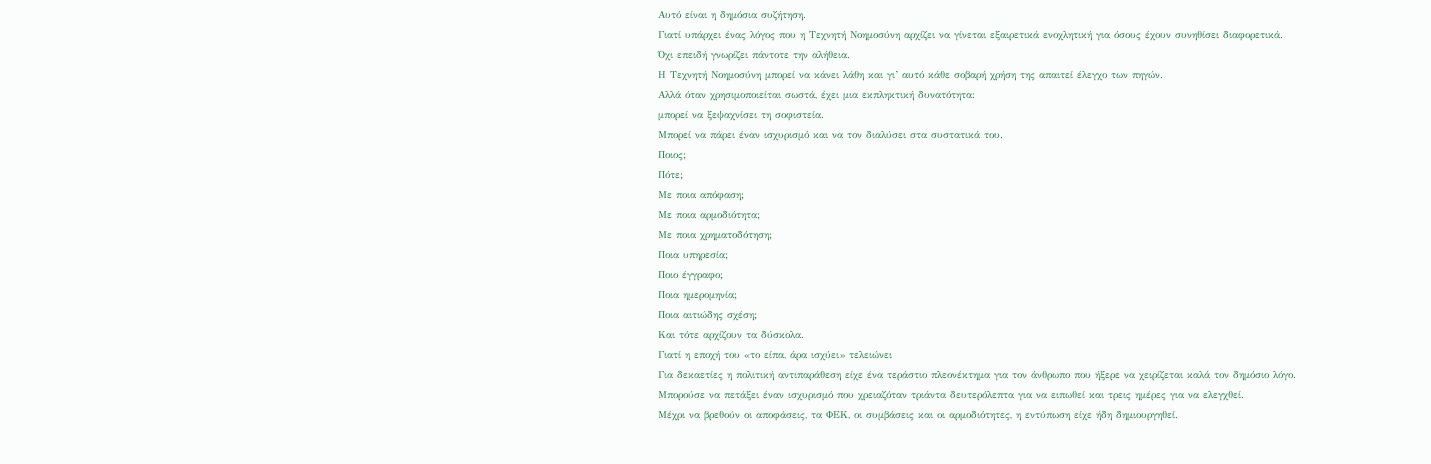Αυτό είναι η δημόσια συζήτηση.
Γιατί υπάρχει ένας λόγος που η Τεχνητή Νοημοσύνη αρχίζει να γίνεται εξαιρετικά ενοχλητική για όσους έχουν συνηθίσει διαφορετικά.
Όχι επειδή γνωρίζει πάντοτε την αλήθεια.
Η Τεχνητή Νοημοσύνη μπορεί να κάνει λάθη και γι’ αυτό κάθε σοβαρή χρήση της απαιτεί έλεγχο των πηγών.
Αλλά όταν χρησιμοποιείται σωστά, έχει μια εκπληκτική δυνατότητα:
μπορεί να ξεψαχνίσει τη σοφιστεία.
Μπορεί να πάρει έναν ισχυρισμό και να τον διαλύσει στα συστατικά του.
Ποιος;
Πότε;
Με ποια απόφαση;
Με ποια αρμοδιότητα;
Με ποια χρηματοδότηση;
Ποια υπηρεσία;
Ποιο έγγραφο;
Ποια ημερομηνία;
Ποια αιτιώδης σχέση;
Και τότε αρχίζουν τα δύσκολα.
Γιατί η εποχή του «το είπα, άρα ισχύει» τελειώνει
Για δεκαετίες η πολιτική αντιπαράθεση είχε ένα τεράστιο πλεονέκτημα για τον άνθρωπο που ήξερε να χειρίζεται καλά τον δημόσιο λόγο.
Μπορούσε να πετάξει έναν ισχυρισμό που χρειαζόταν τριάντα δευτερόλεπτα για να ειπωθεί και τρεις ημέρες για να ελεγχθεί.
Μέχρι να βρεθούν οι αποφάσεις, τα ΦΕΚ, οι συμβάσεις και οι αρμοδιότητες, η εντύπωση είχε ήδη δημιουργηθεί.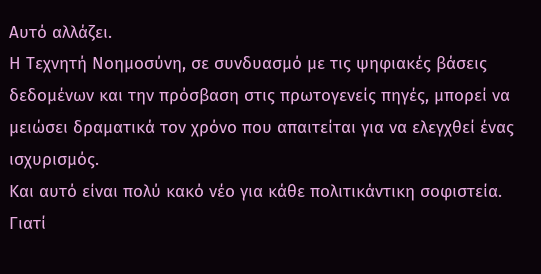Αυτό αλλάζει.
Η Τεχνητή Νοημοσύνη, σε συνδυασμό με τις ψηφιακές βάσεις δεδομένων και την πρόσβαση στις πρωτογενείς πηγές, μπορεί να μειώσει δραματικά τον χρόνο που απαιτείται για να ελεγχθεί ένας ισχυρισμός.
Και αυτό είναι πολύ κακό νέο για κάθε πολιτικάντικη σοφιστεία.
Γιατί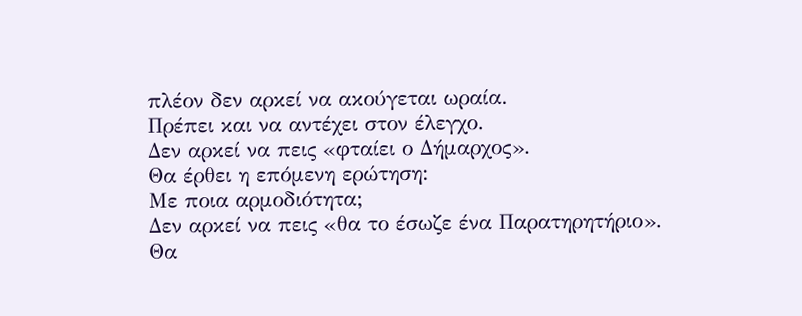πλέον δεν αρκεί να ακούγεται ωραία.
Πρέπει και να αντέχει στον έλεγχο.
Δεν αρκεί να πεις «φταίει ο Δήμαρχος».
Θα έρθει η επόμενη ερώτηση:
Με ποια αρμοδιότητα;
Δεν αρκεί να πεις «θα το έσωζε ένα Παρατηρητήριο».
Θα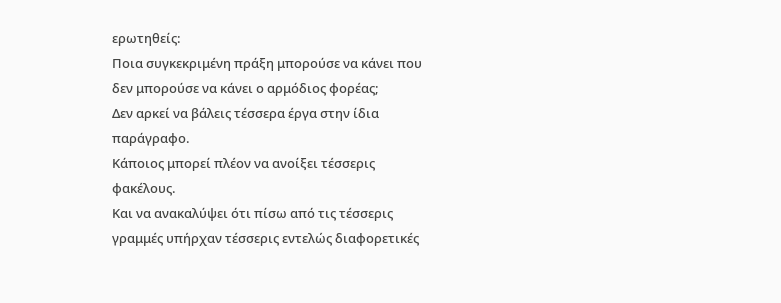ερωτηθείς:
Ποια συγκεκριμένη πράξη μπορούσε να κάνει που δεν μπορούσε να κάνει ο αρμόδιος φορέας;
Δεν αρκεί να βάλεις τέσσερα έργα στην ίδια παράγραφο.
Κάποιος μπορεί πλέον να ανοίξει τέσσερις φακέλους.
Και να ανακαλύψει ότι πίσω από τις τέσσερις γραμμές υπήρχαν τέσσερις εντελώς διαφορετικές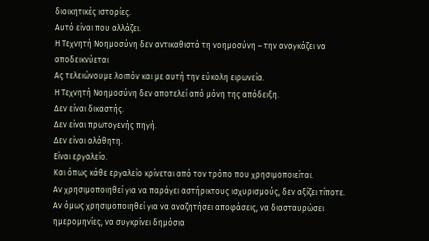διοικητικές ιστορίες.
Αυτό είναι που αλλάζει.
Η Τεχνητή Νοημοσύνη δεν αντικαθιστά τη νοημοσύνη – την αναγκάζει να αποδεικνύεται
Ας τελειώνουμε λοιπόν και με αυτή την εύκολη ειρωνεία.
Η Τεχνητή Νοημοσύνη δεν αποτελεί από μόνη της απόδειξη.
Δεν είναι δικαστής.
Δεν είναι πρωτογενής πηγή.
Δεν είναι αλάθητη.
Είναι εργαλείο.
Και όπως κάθε εργαλείο κρίνεται από τον τρόπο που χρησιμοποιείται.
Αν χρησιμοποιηθεί για να παράγει αστήρικτους ισχυρισμούς, δεν αξίζει τίποτε.
Αν όμως χρησιμοποιηθεί για να αναζητήσει αποφάσεις, να διασταυρώσει ημερομηνίες, να συγκρίνει δημόσια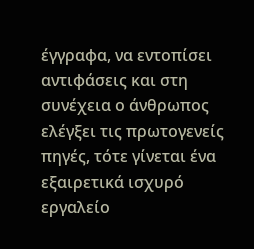έγγραφα, να εντοπίσει αντιφάσεις και στη συνέχεια ο άνθρωπος ελέγξει τις πρωτογενείς πηγές, τότε γίνεται ένα εξαιρετικά ισχυρό εργαλείο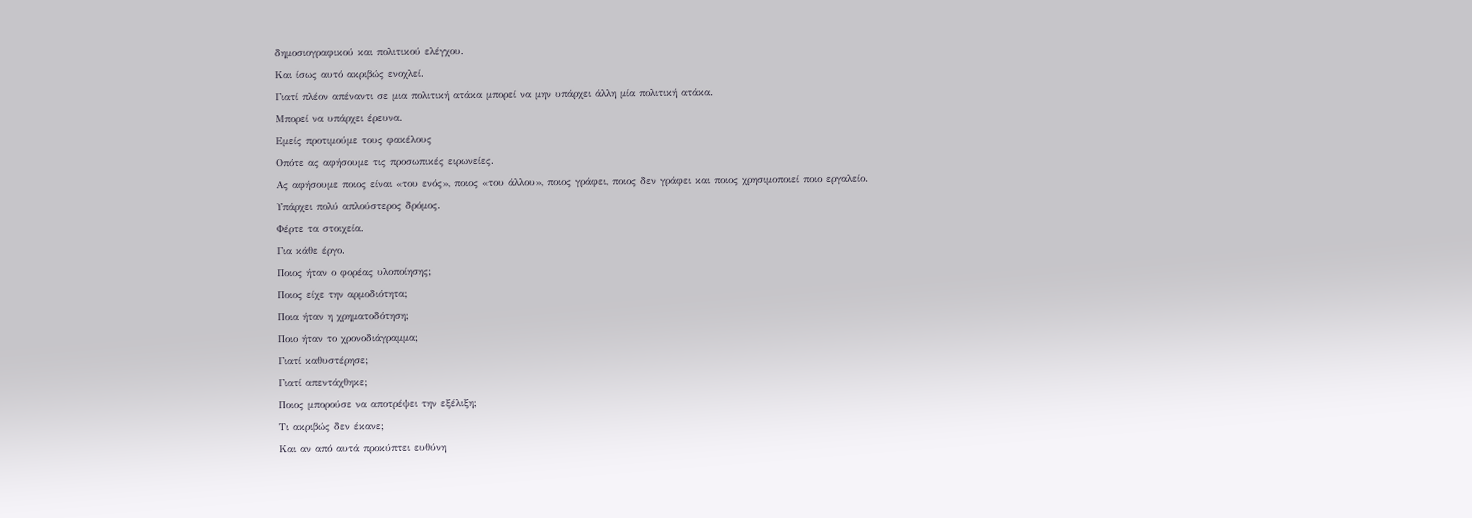δημοσιογραφικού και πολιτικού ελέγχου.
Και ίσως αυτό ακριβώς ενοχλεί.
Γιατί πλέον απέναντι σε μια πολιτική ατάκα μπορεί να μην υπάρχει άλλη μία πολιτική ατάκα.
Μπορεί να υπάρχει έρευνα.
Εμείς προτιμούμε τους φακέλους
Οπότε ας αφήσουμε τις προσωπικές ειρωνείες.
Ας αφήσουμε ποιος είναι «του ενός», ποιος «του άλλου», ποιος γράφει, ποιος δεν γράφει και ποιος χρησιμοποιεί ποιο εργαλείο.
Υπάρχει πολύ απλούστερος δρόμος.
Φέρτε τα στοιχεία.
Για κάθε έργο.
Ποιος ήταν ο φορέας υλοποίησης;
Ποιος είχε την αρμοδιότητα;
Ποια ήταν η χρηματοδότηση;
Ποιο ήταν το χρονοδιάγραμμα;
Γιατί καθυστέρησε;
Γιατί απεντάχθηκε;
Ποιος μπορούσε να αποτρέψει την εξέλιξη;
Τι ακριβώς δεν έκανε;
Και αν από αυτά προκύπτει ευθύνη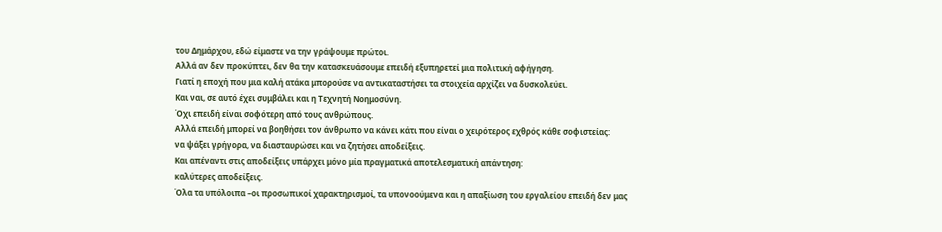του Δημάρχου, εδώ είμαστε να την γράψουμε πρώτοι.
Αλλά αν δεν προκύπτει, δεν θα την κατασκευάσουμε επειδή εξυπηρετεί μια πολιτική αφήγηση.
Γιατί η εποχή που μια καλή ατάκα μπορούσε να αντικαταστήσει τα στοιχεία αρχίζει να δυσκολεύει.
Και ναι, σε αυτό έχει συμβάλει και η Τεχνητή Νοημοσύνη.
Όχι επειδή είναι σοφότερη από τους ανθρώπους.
Αλλά επειδή μπορεί να βοηθήσει τον άνθρωπο να κάνει κάτι που είναι ο χειρότερος εχθρός κάθε σοφιστείας:
να ψάξει γρήγορα, να διασταυρώσει και να ζητήσει αποδείξεις.
Και απέναντι στις αποδείξεις υπάρχει μόνο μία πραγματικά αποτελεσματική απάντηση:
καλύτερες αποδείξεις.
Όλα τα υπόλοιπα –οι προσωπικοί χαρακτηρισμοί, τα υπονοούμενα και η απαξίωση του εργαλείου επειδή δεν μας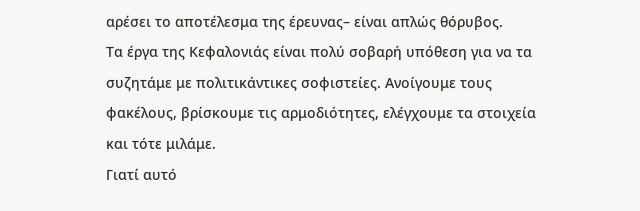αρέσει το αποτέλεσμα της έρευνας– είναι απλώς θόρυβος.
Τα έργα της Κεφαλονιάς είναι πολύ σοβαρή υπόθεση για να τα συζητάμε με πολιτικάντικες σοφιστείες. Ανοίγουμε τους φακέλους, βρίσκουμε τις αρμοδιότητες, ελέγχουμε τα στοιχεία και τότε μιλάμε.
Γιατί αυτό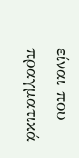είναι που πραγματικά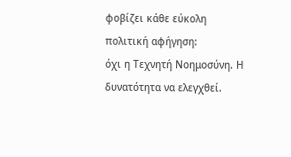φοβίζει κάθε εύκολη πολιτική αφήγηση:
όχι η Τεχνητή Νοημοσύνη. Η δυνατότητα να ελεγχθεί.